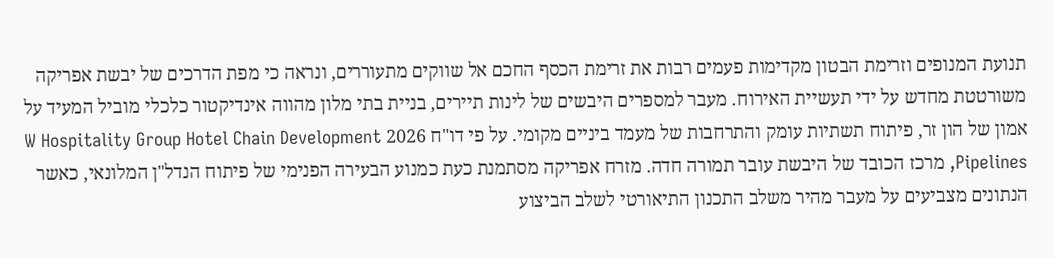תנועת המנופים וזרימת הבטון מקדימות פעמים רבות את זרימת הכסף החכם אל שווקים מתעוררים, ונראה כי מפת הדרכים של יבשת אפריקה משורטטת מחדש על ידי תעשיית האירוח. מעבר למספרים היבשים של לינות תיירים, בניית בתי מלון מהווה אינדיקטור כלכלי מוביל המעיד על אמון של הון זר, פיתוח תשתיות עומק והתרחבות של מעמד ביניים מקומי. על פי דו"ח 2026 W Hospitality Group Hotel Chain Development Pipelines, מרכז הכובד של היבשת עובר תמורה חדה. מזרח אפריקה מסתמנת כעת כמנוע הבעירה הפנימי של פיתוח הנדל"ן המלונאי, כאשר הנתונים מצביעים על מעבר מהיר משלב התכנון התיאורטי לשלב הביצוע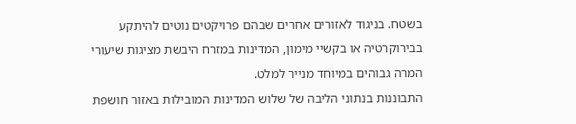בשטח. בניגוד לאזורים אחרים שבהם פרויקטים נוטים להיתקע בבירוקרטיה או בקשיי מימון, המדינות במזרח היבשת מציגות שיעורי המרה גבוהים במיוחד מנייר למלט.
התבוננות בנתוני הליבה של שלוש המדינות המובילות באזור חושפת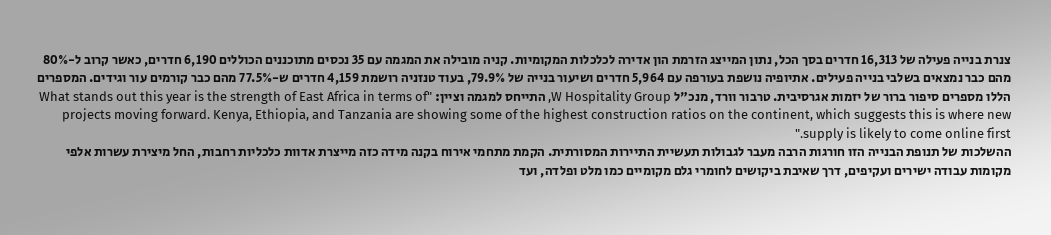צנרת בנייה פעילה של 16,313 חדרים בסך הכל, נתון המייצג הזרמת הון אדירה לכלכלות המקומיות. קניה מובילה את המגמה עם 35 נכסים מתוכננים הכוללים 6,190 חדרים, כאשר קרוב ל-80% מהם כבר נמצאים בשלבי בנייה פעילים. אתיופיה נושפת בעורפה עם 5,964 חדרים ושיעור בנייה של 79.9%, בעוד טנזניה רושמת 4,159 חדרים ש-77.5% מהם כבר קורמים עור וגידים. המספרים הללו מספרים סיפור ברור של יזמות אגרסיבית. טרבור וורד, מנכ"ל W Hospitality Group, התייחס למגמה וציין: "What stands out this year is the strength of East Africa in terms of projects moving forward. Kenya, Ethiopia, and Tanzania are showing some of the highest construction ratios on the continent, which suggests this is where new supply is likely to come online first."
ההשלכות של תנופת הבנייה הזו חורגות הרבה מעבר לגבולות תעשיית התיירות המסורתית. הקמת מתחמי אירוח בקנה מידה כזה מייצרת אדוות כלכליות רחבות, החל מיצירת עשרות אלפי מקומות עבודה ישירים ועקיפים, דרך שאיבת ביקושים לחומרי גלם מקומיים כמו מלט ופלדה, ועד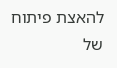להאצת פיתוח של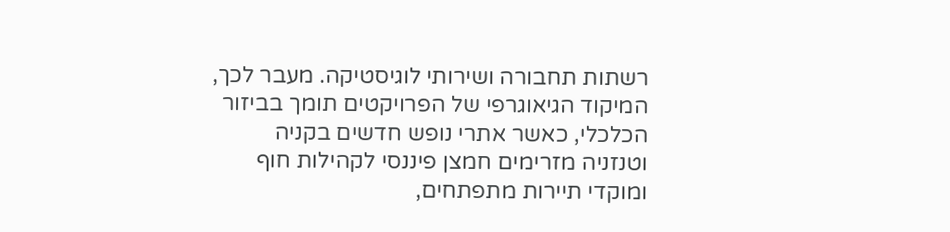רשתות תחבורה ושירותי לוגיסטיקה. מעבר לכך, המיקוד הגיאוגרפי של הפרויקטים תומך בביזור הכלכלי, כאשר אתרי נופש חדשים בקניה וטנזניה מזרימים חמצן פיננסי לקהילות חוף ומוקדי תיירות מתפתחים,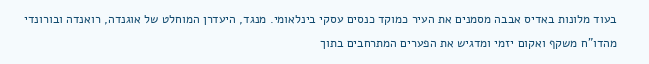בעוד מלונות באדיס אבבה מסמנים את העיר כמוקד כנסים עסקי בינלאומי. מנגד, היעדרן המוחלט של אוגנדה, רואנדה ובורונדי מהדו"ח משקף ואקום יזמי ומדגיש את הפערים המתרחבים בתוך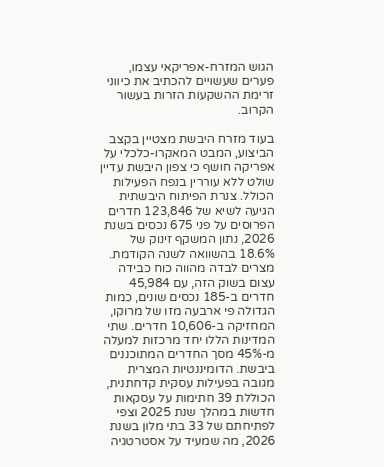הגוש המזרח-אפריקאי עצמו, פערים שעשויים להכתיב את כיווני זרימת ההשקעות הזרות בעשור הקרוב.

בעוד מזרח היבשת מצטיין בקצב הביצוע, המבט המאקרו-כלכלי על אפריקה חושף כי צפון היבשת עדיין שולט ללא עוררין בנפח הפעילות הכולל. צנרת הפיתוח היבשתית הגיעה לשיא של 123,846 חדרים הפרוסים על פני 675 נכסים בשנת 2026, נתון המשקף זינוק של 18.6% בהשוואה לשנה הקודמת. מצרים לבדה מהווה כוח כבידה עצום בשוק הזה, עם 45,984 חדרים ב-185 נכסים שונים, כמות הגדולה פי ארבעה מזו של מרוקו, המחזיקה ב-10,606 חדרים. שתי המדינות הללו יחד מרכזות למעלה מ-45% מסך החדרים המתוכננים ביבשת. הדומיננטיות המצרית מגובה בפעילות עסקית קדחתנית, הכוללת 39 חתימות על עסקאות חדשות במהלך שנת 2025 וצפי לפתיחתם של 33 בתי מלון בשנת 2026, מה שמעיד על אסטרטגיה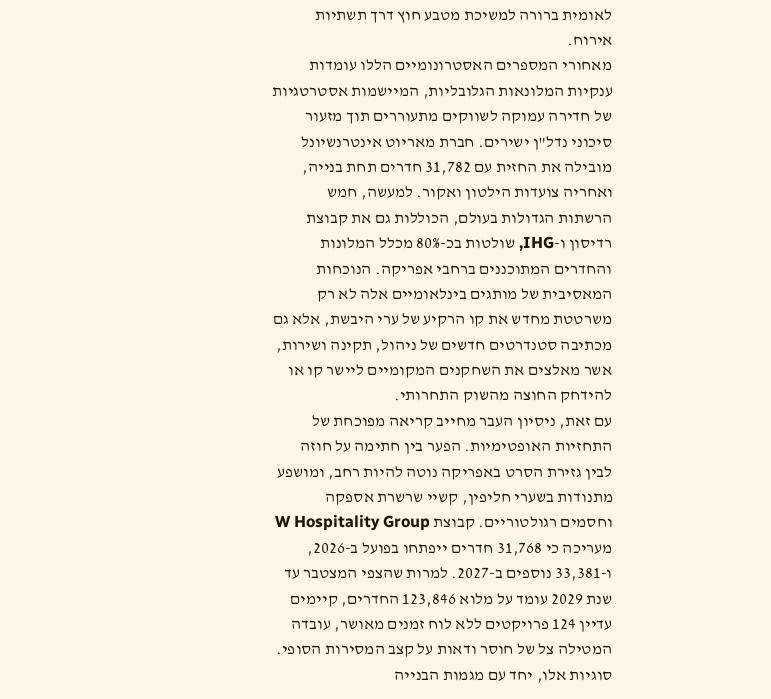לאומית ברורה למשיכת מטבע חוץ דרך תשתיות אירוח.
מאחורי המספרים האסטרונומיים הללו עומדות ענקיות המלונאות הגלובליות, המיישמות אסטרטגיות של חדירה עמוקה לשווקים מתעוררים תוך מזעור סיכוני נדל"ן ישירים. חברת מאריוט אינטרנשיונל מובילה את החזית עם 31,782 חדרים תחת בנייה, ואחריה צועדות הילטון ואקור. למעשה, חמש הרשתות הגדולות בעולם, הכוללות גם את קבוצת רדיסון ו-IHG, שולטות בכ-80% מכלל המלונות והחדרים המתוכננים ברחבי אפריקה. הנוכחות המאסיבית של מותגים בינלאומיים אלה לא רק משרטטת מחדש את קו הרקיע של ערי היבשת, אלא גם מכתיבה סטנדרטים חדשים של ניהול, תקינה ושירות, אשר מאלצים את השחקנים המקומיים ליישר קו או להידחק החוצה מהשוק התחרותי.
עם זאת, ניסיון העבר מחייב קריאה מפוכחת של התחזיות האופטימיות. הפער בין חתימה על חוזה לבין גזירת הסרט באפריקה נוטה להיות רחב, ומושפע מתנודות בשערי חליפין, קשיי שרשרת אספקה וחסמים רגולטוריים. קבוצת W Hospitality Group מעריכה כי 31,768 חדרים ייפתחו בפועל ב-2026, ו-33,381 נוספים ב-2027. למרות שהצפי המצטבר עד שנת 2029 עומד על מלוא 123,846 החדרים, קיימים עדיין 124 פרויקטים ללא לוח זמנים מאושר, עובדה המטילה צל של חוסר ודאות על קצב המסירות הסופי. סוגיות אלו, יחד עם מגמות הבנייה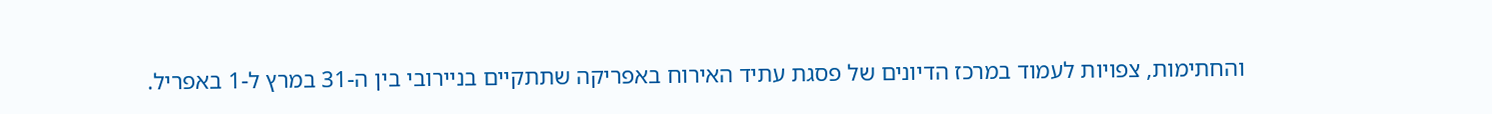והחתימות, צפויות לעמוד במרכז הדיונים של פסגת עתיד האירוח באפריקה שתתקיים בניירובי בין ה-31 במרץ ל-1 באפריל.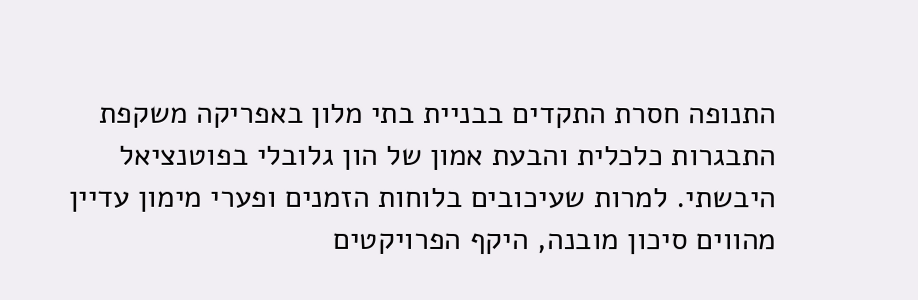התנופה חסרת התקדים בבניית בתי מלון באפריקה משקפת התבגרות כלכלית והבעת אמון של הון גלובלי בפוטנציאל היבשתי. למרות שעיכובים בלוחות הזמנים ופערי מימון עדיין מהווים סיכון מובנה, היקף הפרויקטים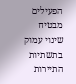הפעילים מבטיח שינוי עמוק בתשתיות התיירות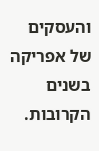והעסקים של אפריקה בשנים הקרובות.